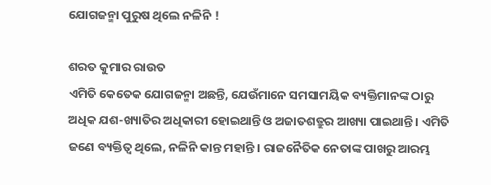ଯୋଗଜନ୍ମା ପୁରୁଷ ଥିଲେ ନଳିନି !

ଶରତ କୁମାର ରାଉତ
ଏମିତି କେତେକ ଯୋଗଜନ୍ମା ଅଛନ୍ତି, ଯେଉଁମାନେ ସମସାମୟିକ ବ୍ୟକ୍ତିମାନଙ୍କ ଠାରୁ ଅଧିକ ଯଶ-ଖ୍ୟାତିର ଅଧିକାରୀ ହୋଇଥାନ୍ତି ଓ ଅଜାତଶତ୍ରୁର ଆଖ୍ୟା ପାଇଥାନ୍ତି । ଏମିତି ଜଣେ ବ୍ୟକ୍ତିତ୍ୱ ଥିଲେ, ନଳିନି କାନ୍ତ ମହାନ୍ତି । ରାଜନୈତିକ ନେତାଙ୍କ ପାଖରୁ ଆରମ୍ଭ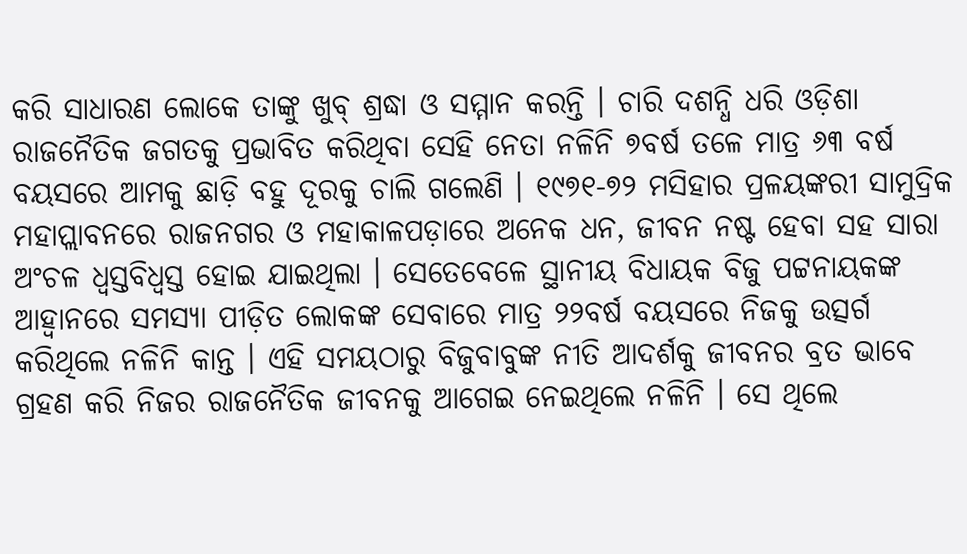କରି ସାଧାରଣ ଲୋକେ ତାଙ୍କୁ ଖୁବ୍ ଶ୍ରଦ୍ଧା ଓ ସମ୍ମାନ କରନ୍ତି । ଚାରି ଦଶନ୍ଧି ଧରି ଓଡ଼ିଶା ରାଜନୈତିକ ଜଗତକୁ ପ୍ରଭାବିତ କରିଥିବା ସେହି ନେତା ନଳିନି ୭ବର୍ଷ ତଳେ ମାତ୍ର ୬୩ ବର୍ଷ ବୟସରେ ଆମକୁ ଛାଡ଼ି ବହୁ ଦୂରକୁ ଚାଲି ଗଲେଣି । ୧୯୭୧-୭୨ ମସିହାର ପ୍ରଳୟଙ୍କରୀ ସାମୁଦ୍ରିକ ମହାପ୍ଲାବନରେ ରାଜନଗର ଓ ମହାକାଳପଡ଼ାରେ ଅନେକ ଧନ, ଜୀବନ ନଷ୍ଟ ହେବା ସହ ସାରା ଅଂଚଳ ଧ୍ୱସ୍ତବିଧ୍ୱସ୍ତ ହୋଇ ଯାଇଥିଲା । ସେତେବେଳେ ସ୍ଥାନୀୟ ବିଧାୟକ ବିଜୁ ପଟ୍ଟନାୟକଙ୍କ ଆହ୍ୱାନରେ ସମସ୍ୟା ପୀଡ଼ିତ ଲୋକଙ୍କ ସେବାରେ ମାତ୍ର ୨୨ବର୍ଷ ବୟସରେ ନିଜକୁ ଉତ୍ସର୍ଗ କରିଥିଲେ ନଳିନି କାନ୍ତ । ଏହି ସମୟଠାରୁ ବିଜୁବାବୁଙ୍କ ନୀତି ଆଦର୍ଶକୁ ଜୀବନର ବ୍ରତ ଭାବେ ଗ୍ରହଣ କରି ନିଜର ରାଜନୈତିକ ଜୀବନକୁ ଆଗେଇ ନେଇଥିଲେ ନଳିନି । ସେ ଥିଲେ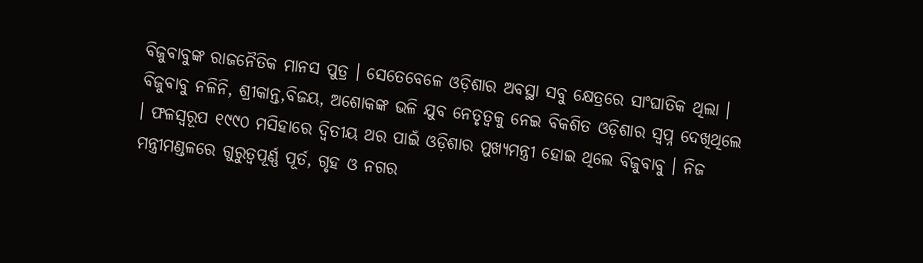ବିଜୁବାବୁଙ୍କ ରାଜନୈତିକ ମାନସ ପୁତ୍ର । ସେତେବେଳେ ଓଡ଼ିଶାର ଅବସ୍ଥା ସବୁ କ୍ଷେତ୍ରରେ ସାଂଘାତିକ ଥିଲା । ବିଜୁବାବୁ ନଳିନି, ଶ୍ରୀକାନ୍ତ,ବିଜୟ, ଅଶୋକଙ୍କ ଭଳି ଯୁବ ନେତୃତ୍ୱକୁ ନେଇ ବିକଶିତ ଓଡ଼ିଶାର ସ୍ୱପ୍ନ ଦେଖିଥିଲେ । ଫଳସ୍ୱରୂପ ୧୯୯୦ ମସିହାରେ ଦ୍ୱିତୀୟ ଥର ପାଇଁ ଓଡ଼ିଶାର ମୁଖ୍ୟମନ୍ତ୍ରୀ ହୋଇ ଥିଲେ ବିଜୁବାବୁ । ନିଜ ମନ୍ତ୍ରୀମଣ୍ଡଳରେ ଗୁରୁତ୍ୱପୂର୍ଣ୍ଣ ପୂର୍ତ, ଗୃହ ଓ ନଗର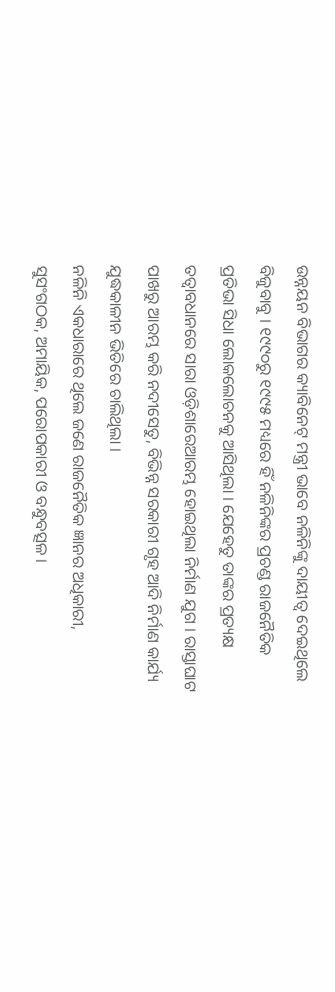ଉନ୍ନୟନ ବିଭାଗର କ୍ୟାବିନେଟ୍ ମନ୍ତ୍ରୀ ଭାବେ ନଳିନିଙ୍କୁ ଦାୟୀତ୍ୱ ଦେଇଥିଲେ ବିଜୁବାବୁ । ୧୯୯୦ରୁ ୧୯୯୫ ମଧ୍ୟରେ ହିଁ ନଳିନିଙ୍କର ପ୍ରଚଣ୍ଡ ରାଜନୈତିକ ପ୍ରତିଭା ସିଧା ଲୋକଲୋଚନକୁ ଆସିଥିଲା । ଯେହେତୁ ତାଙ୍କର ପ୍ରତ୍ୟକ୍ଷ ତତ୍ୱାବଧାନରେ ସାରା ଓଡ଼ିଶାରେଆରମ୍ଭ ହୋଇଥିଲା ନିର୍ମାଣ ଯୁଗ । ରାସ୍ତାଘାଟ ପାଖରୁ ଆରମ୍ଭ କରି ନଦୀସେତୁ, ବିଭିନ୍ନ ସରକାରୀ ଗୃହ ଆଦି ନିର୍ମାଣ କାର୍ଯ୍ୟ ଯୁଦ୍ଧକାଳୀନ ଭିତିରେ ଚାଲିଥିଲା ।
ନଳିନି ଏକଧାରାରେ ଥିଲେ ଜଣେ ରାଜନୈତିକ ଜ୍ଞାନର ଅଧିକାରୀ, ସୁସଂଗଠକ, ଅମାୟିକ, ପରୋପକାରୀ ଓ ବନ୍ଧୁବତ୍ସଳ ।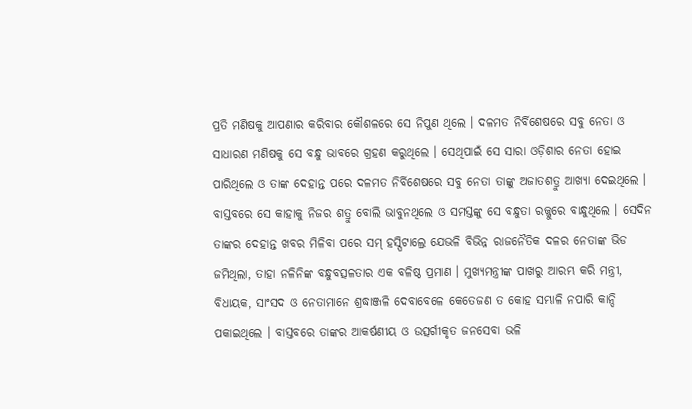ପ୍ରତି ମଣିଷକୁ ଆପଣାର କରିବାର କୌଶଳରେ ସେ ନିପୁଣ ଥିଲେ । ଦଳମତ ନିର୍ବିଶେଷରେ ସବୁ ନେତା ଓ ସାଧାରଣ ମଣିଷକୁ ସେ ବନ୍ଧୁ ଭାବରେ ଗ୍ରହଣ କରୁଥିଲେ । ସେଥିପାଇଁ ସେ ସାରା ଓଡ଼ିଶାର ନେତା ହୋଇ ପାରିଥିଲେ ଓ ତାଙ୍କ ଦେହାନ୍ତ ପରେ ଦଳମତ ନିର୍ବିଶେଷରେ ସବୁ ନେତା ତାଙ୍କୁ ଅଜାତଶତ୍ରୁ ଆଖ୍ୟା ଦେଇଥିଲେ । ବାସ୍ତବରେ ସେ କାହାକୁ ନିଜର ଶତ୍ରୁ ବୋଲି ଭାବୁନଥିଲେ ଓ ସମସ୍ତଙ୍କୁ ସେ ବନ୍ଧୁତା ରଜ୍ଜୁରେ ବାନ୍ଧୁଥିଲେ । ସେଦିନ ତାଙ୍କର ଦେହାନ୍ତ ଖବର ମିଳିବା ପରେ ସମ୍ ହସ୍ପିଟାଲ୍ରେ ଯେଭଳି ବିଭିନ୍ନ ରାଜନୈତିକ ଦଳର ନେତାଙ୍କ ଭିଡ ଜମିଥିଲା, ତାହା ନଳିନିଙ୍କ ବନ୍ଧୁବତ୍ସଳତାର ଏକ ବଳିଷ୍ଠ ପ୍ରମାଣ । ମୁଖ୍ୟମନ୍ତ୍ରୀଙ୍କ ପାଖରୁ ଆରମ୍ଭ କରି ମନ୍ତ୍ରୀ, ବିଧାୟକ, ସାଂସଦ ଓ ନେତାମାନେ ଶ୍ରଦ୍ଧାଞ୍ଜଳି ଦେବାବେଳେ କେତେଜଣ ତ କୋହ ସମ୍ଭାଳି ନପାରି କାନ୍ଦି ପକାଇଥିଲେ । ବାସ୍ତବରେ ତାଙ୍କର ଆକର୍ଷଣୀୟ ଓ ଉତ୍ସର୍ଗୀକୃତ ଜନସେବା ଭଳି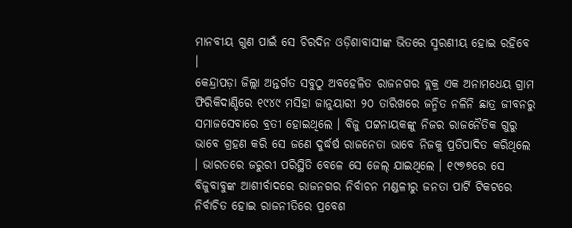ମାନବୀୟ ଗୁଣ ପାଇଁ ସେ ଚିରଦିନ ଓଡ଼ିଶାବାସୀଙ୍କ ଭିତରେ ସ୍ମରଣୀୟ ହୋଇ ରହିବେ ।
କେନ୍ଦ୍ରାପଡ଼ା ଜିଲ୍ଲା ଅନ୍ତର୍ଗତ ସବୁଠୁ ଅବହେଳିତ ରାଜନଗର ବ୍ଲକ୍ର ଏକ ଅନାମଧେୟ ଗ୍ରାମ ଫିରିକିଦାଣ୍ଡିରେ ୧୯୪୯ ମସିହା ଜାନୁୟାରୀ ୨୦ ତାରିଖରେ ଜନ୍ମିତ ନଳିନି ଛାତ୍ର ଜୀବନରୁ ସମାଜସେବାରେ ବ୍ରତୀ ହୋଇଥିଲେ । ବିଜୁ ପଟ୍ଟନାୟକଙ୍କୁ ନିଜର ରାଜନୈତିକ ଗୁରୁ ଭାବେ ଗ୍ରହଣ କରି ସେ ଜଣେ ଦୁର୍ଦ୍ଧର୍ଷ ରାଜନେତା ଭାବେ ନିଜକୁ ପ୍ରତିପାଦିତ କରିଥିଲେ । ଭାରତରେ ଜରୁରୀ ପରିସ୍ଥିତି ବେଳେ ସେ ଜେଲ୍ ଯାଇଥିଲେ । ୧୯୭୭ରେ ସେ ବିଜୁବାବୁଙ୍କ ଆଶୀର୍ବାଦରେ ରାଜନଗର ନିର୍ବାଚନ ମଣ୍ଡଳୀରୁ ଜନତା ପାର୍ଟି ଟିକଟରେ ନିର୍ବାଚିତ ହୋଇ ରାଜନୀତିରେ ପ୍ରବେଶ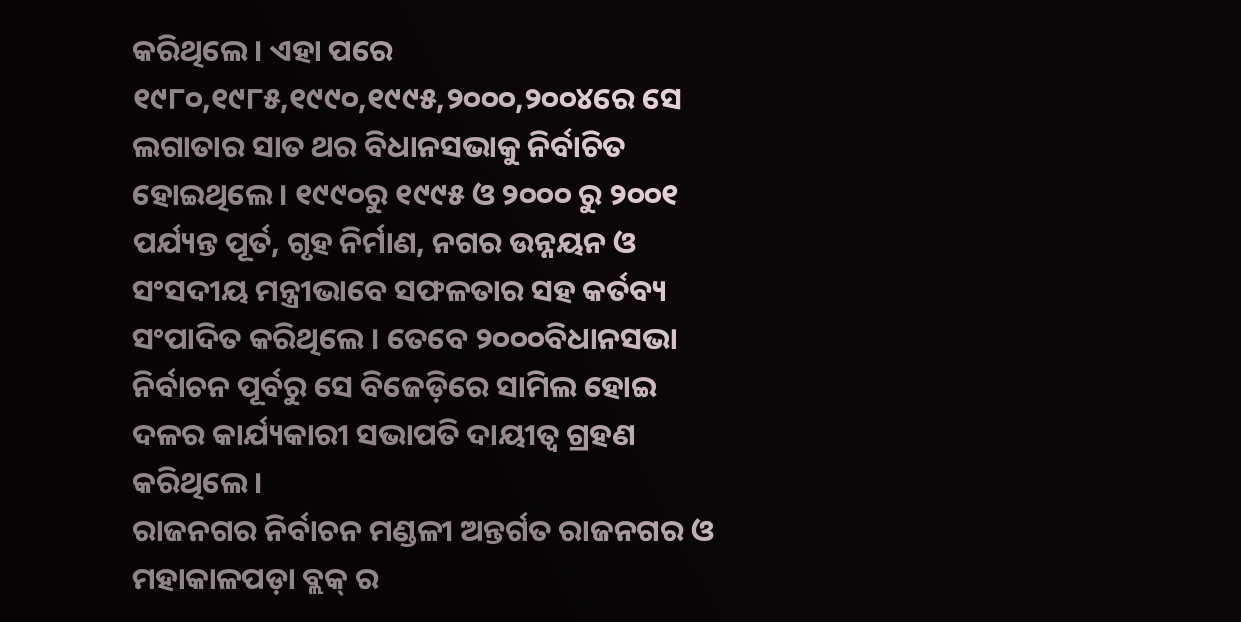କରିଥିଲେ । ଏହା ପରେ ୧୯୮୦,୧୯୮୫,୧୯୯୦,୧୯୯୫,୨୦୦୦,୨୦୦୪ରେ ସେ ଲଗାତାର ସାତ ଥର ବିଧାନସଭାକୁ ନିର୍ବାଚିତ ହୋଇଥିଲେ । ୧୯୯୦ରୁ ୧୯୯୫ ଓ ୨୦୦୦ ରୁ ୨୦୦୧ ପର୍ଯ୍ୟନ୍ତ ପୂର୍ତ, ଗୃହ ନିର୍ମାଣ, ନଗର ଉନ୍ନୟନ ଓ ସଂସଦୀୟ ମନ୍ତ୍ରୀଭାବେ ସଫଳତାର ସହ କର୍ତବ୍ୟ ସଂପାଦିତ କରିଥିଲେ । ତେବେ ୨୦୦୦ବିଧାନସଭା ନିର୍ବାଚନ ପୂର୍ବରୁ ସେ ବିଜେଡ଼ିରେ ସାମିଲ ହୋଇ ଦଳର କାର୍ଯ୍ୟକାରୀ ସଭାପତି ଦାୟୀତ୍ୱ ଗ୍ରହଣ କରିଥିଲେ ।
ରାଜନଗର ନିର୍ବାଚନ ମଣ୍ଡଳୀ ଅନ୍ତର୍ଗତ ରାଜନଗର ଓ ମହାକାଳପଡ଼ା ବ୍ଲକ୍ ର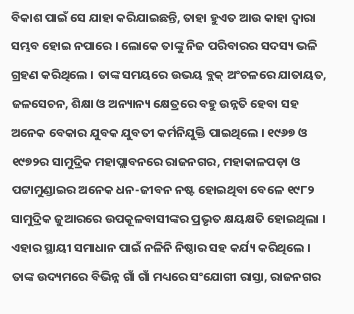ବିକାଶ ପାଇଁ ସେ ଯାହା କରିଯାଇଛନ୍ତି, ତାହା ହୁଏତ ଆଉ କାହା ଦ୍ୱାରା ସମ୍ଭବ ହୋଇ ନପାରେ । ଲୋକେ ତାଙ୍କୁ ନିଜ ପରିବାରର ସଦସ୍ୟ ଭଳି ଗ୍ରହଣ କରିଥିଲେ । ତାଙ୍କ ସମୟରେ ଉଭୟ ବ୍ଲକ୍ ଅଂଚଳରେ ଯାତାୟତ, ଜଳସେଚନ, ଶିକ୍ଷା ଓ ଅନ୍ୟାନ୍ୟ କ୍ଷେତ୍ରରେ ବହୁ ଉନ୍ନତି ହେବା ସହ ଅନେକ ବେକାର ଯୁବକ ଯୁବତୀ କର୍ମନିଯୁକ୍ତି ପାଇଥିଲେ । ୧୯୬୭ ଓ ୧୯୭୨ର ସାମୁଦ୍ରିକ ମହାପ୍ଲାବନରେ ରାଜନଗର, ମହାକାଳପଡ଼ା ଓ ପଟ୍ଟାମୁଣ୍ଡାଇର ଅନେକ ଧନ-ଜୀବନ ନଷ୍ଟ ହୋଇଥିବା ବେଳେ ୧୯୮୨ ସାମୁଦ୍ରିକ ଜୁଆରରେ ଉପକୂଳବାସୀଙ୍କର ପ୍ରଭୃତ କ୍ଷୟକ୍ଷତି ହୋଇଥିଲା । ଏହାର ସ୍ଥାୟୀ ସମାଧାନ ପାଇଁ ନଳିନି ନିଷ୍ଠାର ସହ କର୍ଯ୍ୟ କରିଥିଲେ । ତାଙ୍କ ଉଦ୍ୟମରେ ବିଭିନ୍ନ ଗାଁ ଗାଁ ମଧ୍ୟରେ ସଂଯୋଗୀ ରାସ୍ତା, ରାଜନଗର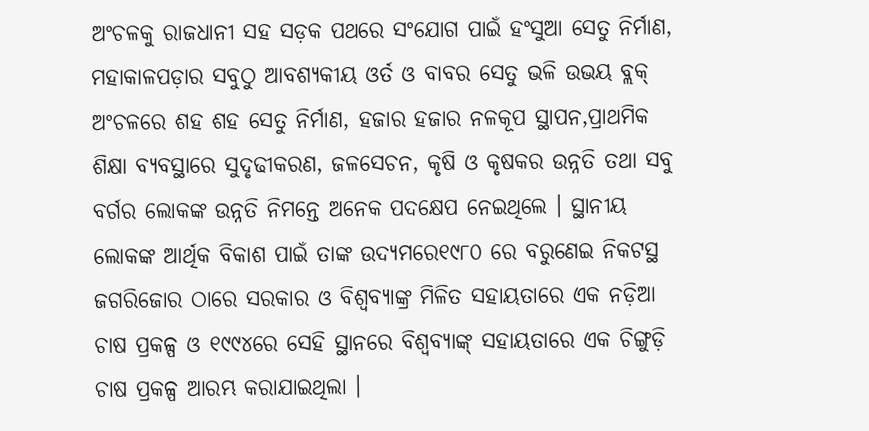ଅଂଚଳକୁ ରାଜଧାନୀ ସହ ସଡ଼କ ପଥରେ ସଂଯୋଗ ପାଇଁ ହଂସୁଆ ସେତୁ ନିର୍ମାଣ, ମହାକାଳପଡ଼ାର ସବୁଠୁ ଆବଶ୍ୟକୀୟ ଓର୍ତ ଓ ବାବର ସେତୁ ଭଳି ଉଭୟ ବ୍ଲକ୍ ଅଂଚଳରେ ଶହ ଶହ ସେତୁ ନିର୍ମାଣ, ହଜାର ହଜାର ନଳକୂପ ସ୍ଥାପନ,ପ୍ରାଥମିକ ଶିକ୍ଷା ବ୍ୟବସ୍ଥାରେ ସୁଦୃଢୀକରଣ, ଜଳସେଚନ, କୃଷି ଓ କୃଷକର ଉନ୍ନତି ତଥା ସବୁ ବର୍ଗର ଲୋକଙ୍କ ଉନ୍ନତି ନିମନ୍ତେ ଅନେକ ପଦକ୍ଷେପ ନେଇଥିଲେ । ସ୍ଥାନୀୟ ଲୋକଙ୍କ ଆର୍ଥିକ ବିକାଶ ପାଇଁ ତାଙ୍କ ଉଦ୍ୟମରେ୧୯୮୦ ରେ ବରୁଣେଇ ନିକଟସ୍ଥ ଜଗରିଜୋର ଠାରେ ସରକାର ଓ ବିଶ୍ୱବ୍ୟାଙ୍କ୍ର ମିଳିତ ସହାୟତାରେ ଏକ ନଡ଼ିଆ ଚାଷ ପ୍ରକଳ୍ପ ଓ ୧୯୯୪ରେ ସେହି ସ୍ଥାନରେ ବିଶ୍ୱବ୍ୟାଙ୍କ୍ ସହାୟତାରେ ଏକ ଚିଙ୍ଗୁଡ଼ି ଚାଷ ପ୍ରକଳ୍ପ ଆରମ୍ଭ କରାଯାଇଥିଲା ।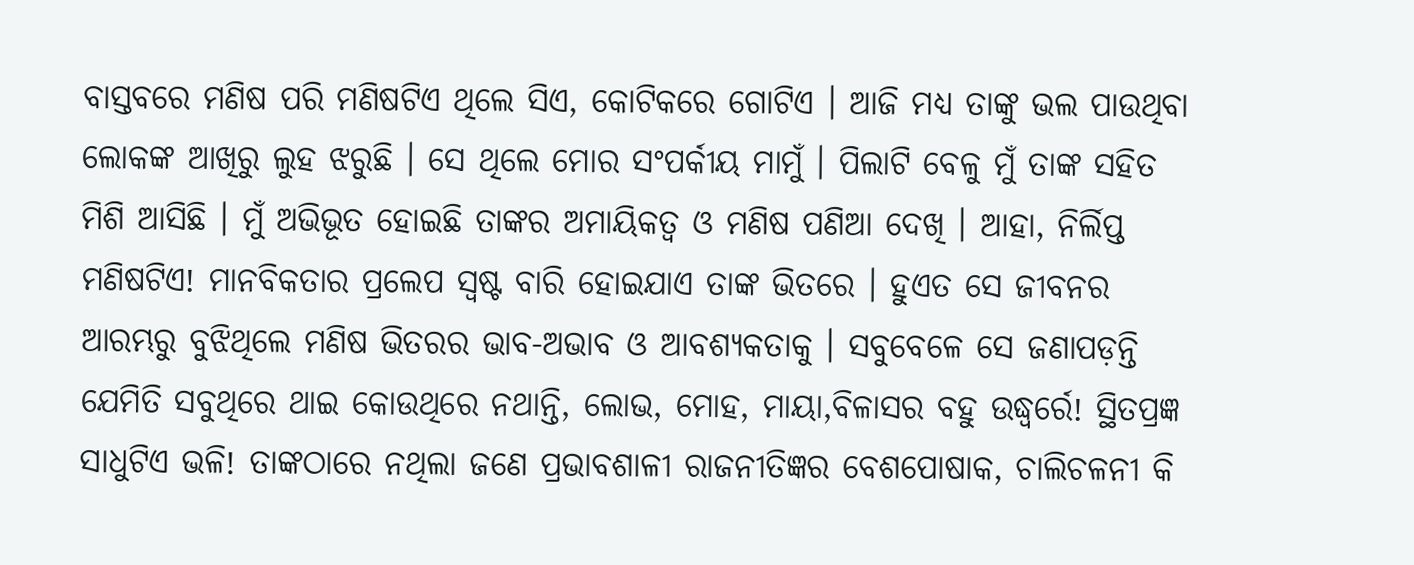ବାସ୍ତବରେ ମଣିଷ ପରି ମଣିଷଟିଏ ଥିଲେ ସିଏ, କୋଟିକରେ ଗୋଟିଏ । ଆଜି ମଧ୍ୟ ତାଙ୍କୁ ଭଲ ପାଉଥିବା ଲୋକଙ୍କ ଆଖିରୁ ଲୁହ ଝରୁଛି । ସେ ଥିଲେ ମୋର ସଂପର୍କୀୟ ମାମୁଁ । ପିଲାଟି ବେଳୁ ମୁଁ ତାଙ୍କ ସହିତ ମିଶି ଆସିଛି । ମୁଁ ଅଭିଭୂତ ହୋଇଛି ତାଙ୍କର ଅମାୟିକତ୍ୱ ଓ ମଣିଷ ପଣିଆ ଦେଖି । ଆହା, ନିର୍ଲିପ୍ତ ମଣିଷଟିଏ! ମାନବିକତାର ପ୍ରଲେପ ସ୍ୱଷ୍ଟ ବାରି ହୋଇଯାଏ ତାଙ୍କ ଭିତରେ । ହୁଏତ ସେ ଜୀବନର ଆରମ୍ଭରୁ ବୁଝିଥିଲେ ମଣିଷ ଭିତରର ଭାବ-ଅଭାବ ଓ ଆବଶ୍ୟକତାକୁ । ସବୁବେଳେ ସେ ଜଣାପଡ଼ନ୍ତି ଯେମିତି ସବୁଥିରେ ଥାଇ କୋଉଥିରେ ନଥାନ୍ତି, ଲୋଭ, ମୋହ, ମାୟା,ବିଳାସର ବହୁ ଉଦ୍ଧ୍ୱର୍ରେ! ସ୍ଥିତପ୍ରଜ୍ଞ ସାଧୁଟିଏ ଭଳି! ତାଙ୍କଠାରେ ନଥିଲା ଜଣେ ପ୍ରଭାବଶାଳୀ ରାଜନୀତିଜ୍ଞର ବେଶପୋଷାକ, ଚାଲିଚଳନୀ କି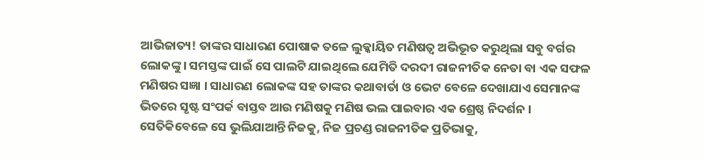ଆଭିଜାତ୍ୟ! ତାଙ୍କର ସାଧାରଣ ପୋଷାକ ତଳେ ଲୁକ୍କାୟିତ ମଣିଷତ୍ୱ ଅଭିଭୂତ କରୁଥିଲା ସବୁ ବର୍ଗର ଲୋକଙ୍କୁ । ସମସ୍ତଙ୍କ ପାଇଁ ସେ ପାଲଟି ଯାଇଥିଲେ ଯେମିତି ଦରଦୀ ରାଜନୀତିକ ନେତା ବା ଏକ ସଫଳ ମଣିଷର ସଜ୍ଞା । ସାଧାରଣ ଲୋକଙ୍କ ସହ ତାଙ୍କର କଥାବାର୍ତା ଓ ଭେଟ ବେଳେ ଦେଖାଯାଏ ସେମାନଙ୍କ ଭିତରେ ସୃଷ୍ଟ ସଂପର୍କ ବାସ୍ତବ ଆଉ ମଣିଷକୁ ମଣିଷ ଭଲ ପାଇବାର ଏକ ଶ୍ରେଷ୍ଠ ନିଦର୍ଶନ । ସେତିକିବେଳେ ସେ ଭୁଲିଯାଆନ୍ତି ନିଜକୁ, ନିଜ ପ୍ରଚଣ୍ଡ ରାଜନୀତିକ ପ୍ରତିଭାକୁ,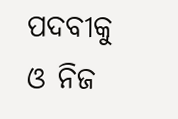ପଦବୀକୁ ଓ ନିଜ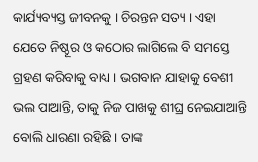କାର୍ଯ୍ୟବ୍ୟସ୍ତ ଜୀବନକୁ । ଚିରନ୍ତନ ସତ୍ୟ । ଏହା ଯେତେ ନିଷ୍ଠୂର ଓ କଠୋର ଲାଗିଲେ ବି ସମସ୍ତେ ଗ୍ରହଣ କରିବାକୁ ବାଧ୍ୟ । ଭଗବାନ ଯାହାକୁ ବେଶୀ ଭଲ ପାଆନ୍ତି, ତାକୁ ନିଜ ପାଖକୁ ଶୀଘ୍ର ନେଇଯାଆନ୍ତି ବୋଲି ଧାରଣା ରହିଛି । ତାଙ୍କ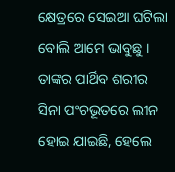କ୍ଷେତ୍ରରେ ସେଇଆ ଘଟିଲା ବୋଲି ଆମେ ଭାବୁଛୁ । ତାଙ୍କର ପାର୍ଥିବ ଶରୀର ସିନା ପଂଚଭୂତରେ ଲୀନ ହୋଇ ଯାଇଛି, ହେଲେ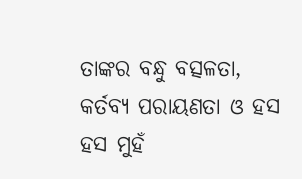ତାଙ୍କର ବନ୍ଧୁ ବତ୍ସଳତା, କର୍ତବ୍ୟ ପରାୟଣତା ଓ ହସ ହସ ମୁହଁ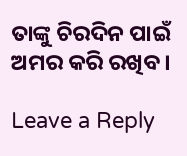ତାଙ୍କୁ ଚିରଦିନ ପାଇଁ ଅମର କରି ରଖିବ ।

Leave a Reply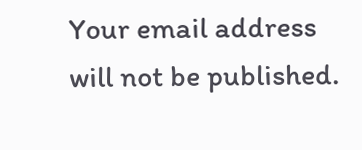Your email address will not be published.